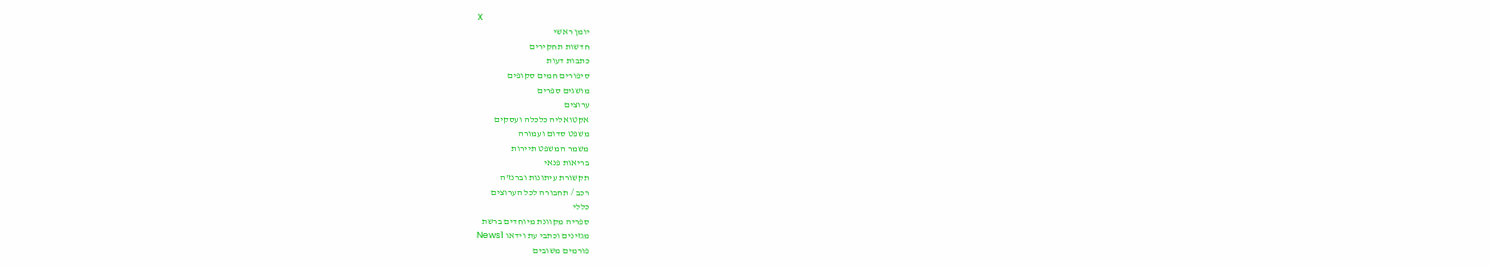X
יומן ראשי
חדשות תחקירים
כתבות דעות
סיפורים חמים סקופים
מושגים ספרים
ערוצים
אקטואליה כלכלה ועסקים
משפט סדום ועמורה
משמר המשפט תיירות
בריאות פנאי
תקשורת עיתונות וברנז'ה
רכב / תחבורה לכל הערוצים
כללי
ספריה מקוונת מיוחדים ברשת
מגזינים וכתבי עת וידאו News1
פורמים משובים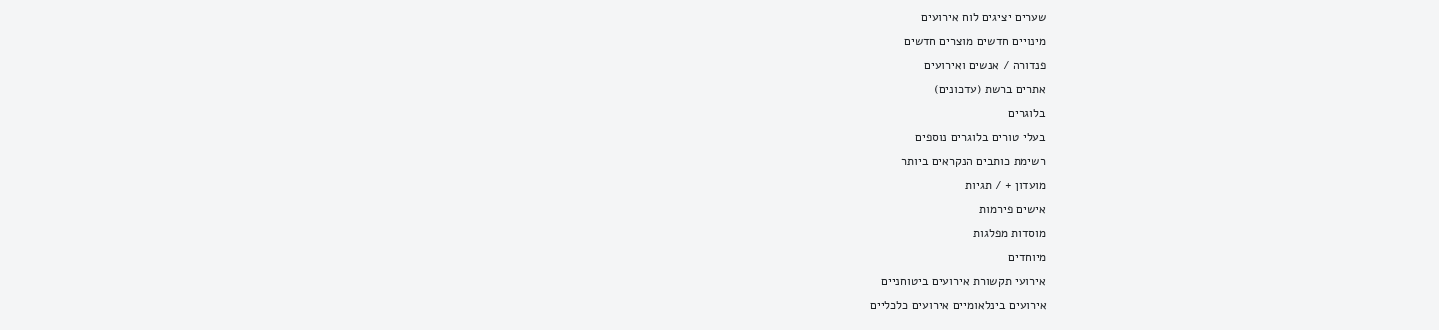שערים יציגים לוח אירועים
מינויים חדשים מוצרים חדשים
פנדורה / אנשים ואירועים
אתרים ברשת (עדכונים)
בלוגרים
בעלי טורים בלוגרים נוספים
רשימת כותבים הנקראים ביותר
מועדון + / תגיות
אישים פירמות
מוסדות מפלגות
מיוחדים
אירועי תקשורת אירועים ביטוחניים
אירועים בינלאומיים אירועים כלכליים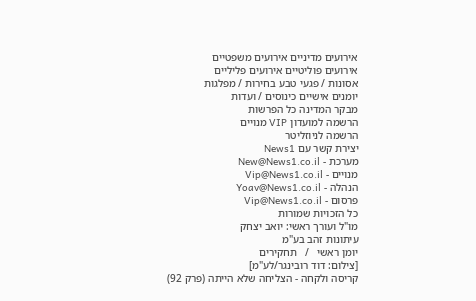אירועים מדיניים אירועים משפטיים
אירועים פוליטיים אירועים פליליים
אסונות / פגעי טבע בחירות / מפלגות
יומנים אישיים כינוסים / ועדות
מבקר המדינה כל הפרשות
הרשמה למועדון VIP מנויים
הרשמה לניוזליטר
יצירת קשר עם News1
מערכת - New@News1.co.il
מנויים - Vip@News1.co.il
הנהלה - Yoav@News1.co.il
פרסום - Vip@News1.co.il
כל הזכויות שמורות
מו"ל ועורך ראשי: יואב יצחק
עיתונות זהב בע"מ
יומן ראשי   /   תחקירים
[צילום: דוד רובינגר/לע"מ]
קריסה ולקחה - הצליחה שלא הייתה (פרק 92)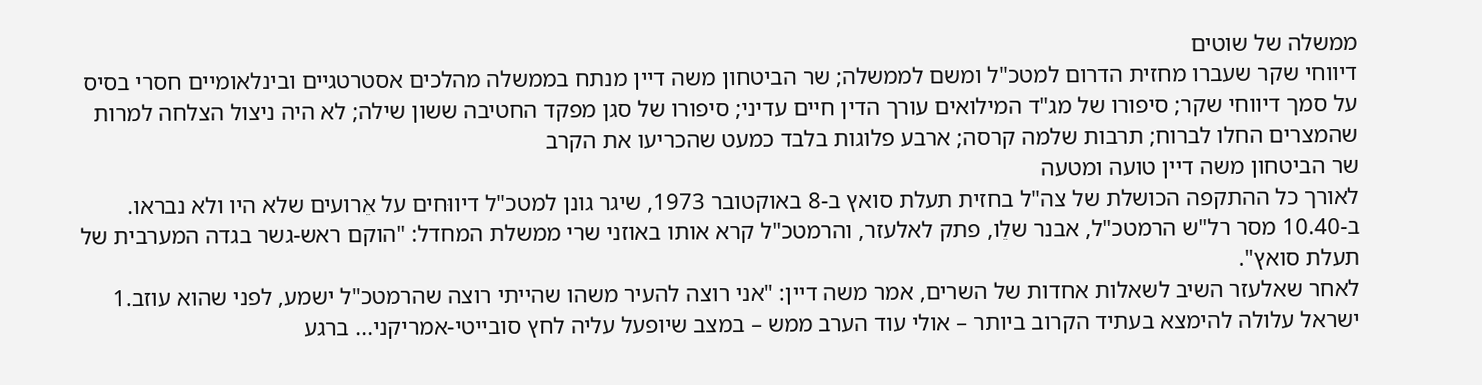ממשלה של שוטים
דיווחי שקר שעברו מחזית הדרום למטכ"ל ומשם לממשלה; שר הביטחון משה דיין מנתח בממשלה מהלכים אסטרטגיים ובינלאומיים חסרי בסיס על סמך דיווחי שקר; סיפורו של מג"ד המילואים עורך הדין חיים עדיני; סיפורו של סגן מפקד החטיבה ששון שילה; לא היה ניצול הצלחה למרות שהמצרים החלו לברוח; תרבות שלמה קרסה; ארבע פלוגות בלבד כמעט שהכריעו את הקרב
שר הביטחון משה דיין טועה ומטעה
לאורך כל ההתקפה הכושלת של צה"ל בחזית תעלת סואץ ב-8 באוקטובר 1973, שיגר גונן למטכ"ל דיווּחים על אֵרועים שלא היו ולא נבראו. ב-10.40 מסר רל"ש הרמטכ"ל, אבנר שלֵו, פתק לאלעזר, והרמטכ"ל קרא אותו באוזני שרי ממשלת המחדל: "הוקם ראש-גשר בגדה המערבית של תעלת סואץ".
לאחר שאלעזר השיב לשאלות אחדות של השרים, אמר משה דיין: "אני רוצה להעיר משהו שהייתי רוצה שהרמטכ"ל ישמע, לפני שהוא עוזב.1 ישראל עלולה להימצא בעתיד הקרוב ביותר – אולי עוד הערב ממש – במצב שיופעל עליה לחץ סובייטי-אמריקני... ברגע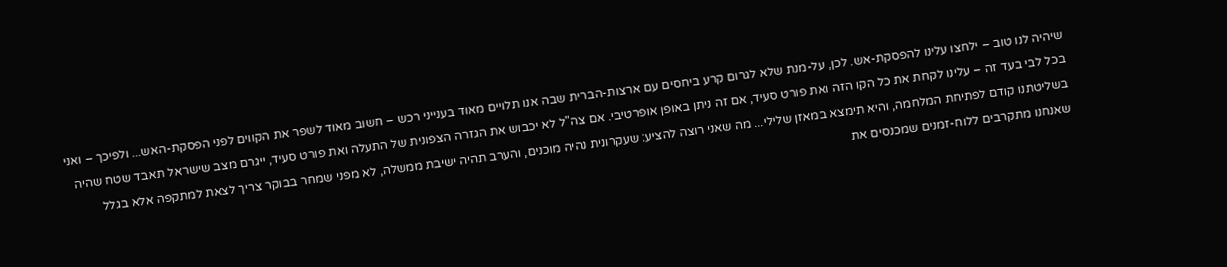שיהיה לנו טוב – ילחצו עלינו להפסקת-אש. לכן, על-מנת שלא לגרום קרע ביחסים עם ארצות-הברית שבה אנו תלויים מאוד בענייני רכש – חשוב מאוד לשפר את הקווים לפני הפסקת-האש... ולפיכך – ואני בכל לבי בעד זה – עלינו לקחת את כל הקו הזה ואת פורט סעיד, אם זה ניתן באופן אופרטיבי. אם צה"ל לא יכבוש את הגזרה הצפונית של התעלה ואת פורט סעיד, ייגרם מצב שישראל תאבד שטח שהיה בשליטתנו קודם לפתיחת המלחמה, והיא תימצא במאזן שלילי... מה שאני רוצה להציע: שעקרונית נהיה מוכנים, והערב תהיה ישיבת ממשלה, לא מפני שמחר בבוקר צריך לצאת למתקפה אלא בגלל שאנחנו מתקרבים ללוח-זמנים שמכנסים את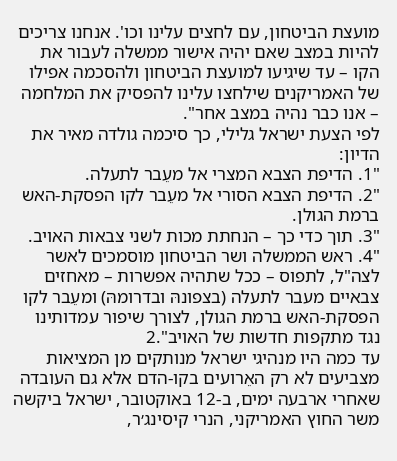מועצת הביטחון, עם לחצים עלינו וכו'. אנחנו צריכים להיות במצב שאם יהיה אישור ממשלה לעבור את הקו – עד שיגיעו למועצת הביטחון ולהסכמה אפילו של האמריקנים שילחצו עלינו להפסיק את המלחמה – אנו כבר נהיה במצב אחר".
לפי הצעת ישראל גלילי, כך סיכמה גולדה מאיר את הדיון:
"1. הדיפת הצבא המצרי אל מעֵבר לתעלה.
"2. הדיפת הצבא הסורי אל מעֵבר לקו הפסקת-האש ברמת הגולן.
"3. תוך כדי כך – הנחתת מכות לשני צבאות האויב.
"4. ראש הממשלה ושר הביטחון מוסמכים לאשר לצה"ל, לתפוס – ככל שתהיה אפשרות – מאחזים צבאיים מעבר לתעלה (בצפונהּ ובדרומהּ) ומעֵבר לקו הפסקת-האש ברמת הגולן, לצורך שיפור עמדותינו נגד מתקפות חדשות של האויב".2
עד כמה היו מנהיגי ישראל מנותקים מן המציאות מצביעים לא רק האֵרועים בקו-הדם אלא גם העובדה שאחרי ארבעה ימים, ב-12 באוקטובר, ישראל ביקשה משר החוץ האמריקני, הנרי קיסינג׳ר,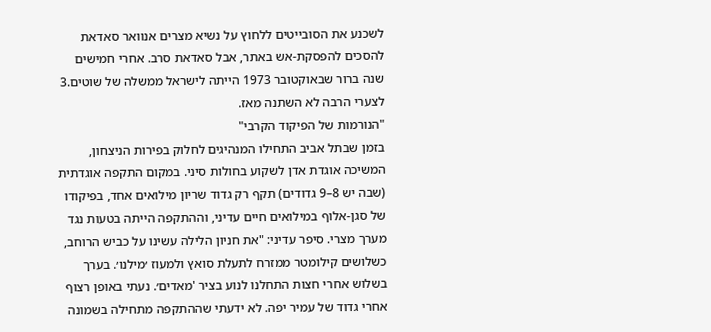לשכנע את הסובייטים ללחוץ על נשיא מצרים אנוואר סאדאת להסכים להפסקת-אש באתר, אבל סאדאת סרב. אחרי חמישים שנה ברור שבאוקטובר 1973 הייתה לישראל ממשלה של שוטים.3 לצערי הרבה לא השתנה מאז.
"הנורמות של הפיקוד הקרבי"
בזמן שבתל אביב התחילו המנהיגים לחלוק בפירות הניצחון, המשיכה אוגדת אדן לשקוע בחולות סיני. במקום התקפה אוגדתית (שבה יש 8–9 גדודים) תקף רק גדוד שריון מילואים אחד, בפיקודו של סגן-אלוף במילואים חיים עדיני, וההתקפה הייתה בטעות נגד מערך מצרי. סיפר עדיני: "את חניון הלילה עשינו על כביש הרוחב, כשלושים קילומטר ממזרח לתעלת סואץ ולמעוז ׳מילנו׳. בערך בשלוש אחרי חצות התחלנו לנוע בציר 'מאדים׳. נעתי באופן רצוף אחרי גדוד של עמיר יפה. לא ידעתי שההתקפה מתחילה בשמונה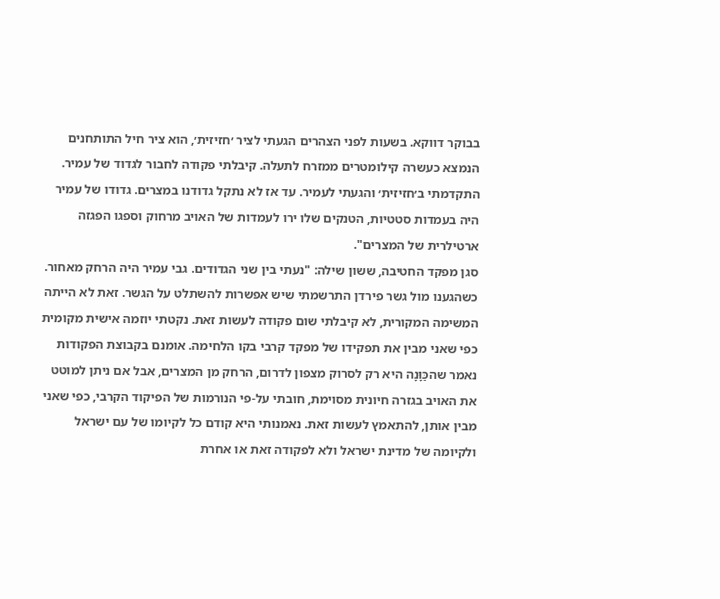בבוקר דווקא. בשעות לפני הצהרים הגעתי לציר ׳חזיזית׳, הוא ציר חיל התותחנים הנמצא כעשרה קילומטרים ממזרח לתעלה. קיבלתי פקודה לחבור לגדוד של עמיר. התקדמתי ב׳חזיזית׳ והגעתי לעמיר. עד אז לא נתקל גדודנו במצרים. גדודו של עמיר היה בעמדות סטטיות, הטנקים שלו ירו לעמדות של האויב מרחוק וספגו הפגזה ארטילרית של המצרים".
סגן מפקד החטיבה, ששון שילה: "נעתי בין שני הגדודים. גבי עמיר היה הרחק מאחור. כשהגענו מול גשר פירדן התרשמתי שיש אפשרות להשתלט על הגשר. זאת לא הייתה המשימה המקורית, לא קיבלתי שום פקודה לעשות זאת. נקטתי יוזמה אישית מקומית כפי שאני מבין את תפקידו של מפקד קרבי בקו הלחימה. אומנם בקבוצת הפקודות נאמר שהכַּוָּנָה היא רק לסרוק מצפון לדרום, הרחק מן המצרים, אבל אם ניתן למוטט את האויב בגזרה חיונית מסוימת, חובתי על-פי הנורמות של הפיקוד הקרבי, כפי שאני מבין אותן, להתאמץ לעשות זאת. נאמנותי היא קודם כל לקיומו של עם ישראל ולקיומה של מדינת ישראל ולא לפקודה זאת או אחרת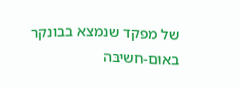של מפקד שנמצא בבונקר באוּם-חשיבּה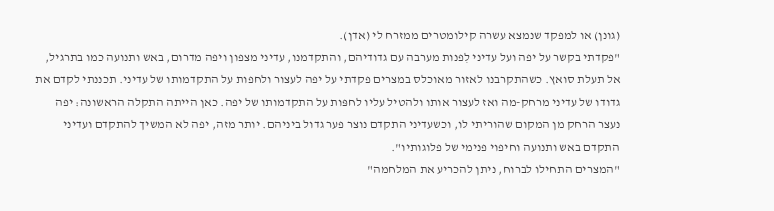(גונן) או למפקד שנמצא עשרה קילומטרים ממזרח לי (אדן).
"פקדתי בקשר על יפה ועל עדיני לִפנות מערבה עם גדודיהם, והתקדמנו, עדיני מצפון ויפה מדרום, באש ותנועה כמו בתרגיל, אל תעלת סואץ. כשהתקרבנו לאזור מאוכלס במצרים פקדתי על יפה לעצור ולחפות על התקדמותו של עדיני. תכננתי לקדם את גדודו של עדיני מרחק-מה ואז לעצור אותו ולהטיל עליו לחפּות על התקדמותו של יפה. כאן הייתה התקלה הראשונה: יפה נעצר הרחק מן המקום שהוריתי לו, וכשעדיני התקדם נוצר פער גדול ביניהם. יותר מזה, יפה לא המשיך להתקדם ועדיני התקדם באש ותנועה וחיפוי פנימי של פלוגותיו".
"המצרים התחילו לברוח, ניתן להכריע את המלחמה"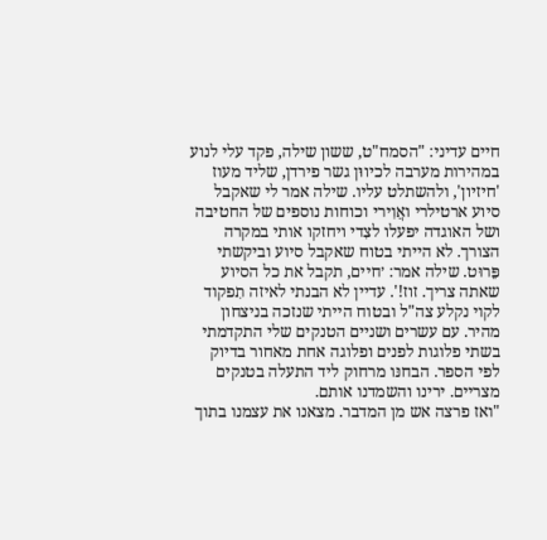חיים עדיני: "הסמח"ט, ששון שילה, פקד עלי לנוע במהירות מערבה לכיווּן גשר פירדן, שליד מעוז 'חיזיון', ולהשתלט עליו. שילה אמר לי שאקבל סיוע ארטילרי ואֲוִירי וכוחות נוספים של החטיבה ושל האוגדה יפעלו לצִדי ויחזקו אותי במקרה הצורך. לא הייתי בטוח שאקבל סיוע וביקשתי פֵּרוּט. שילה אמר: ׳חיים, תקבל את כל הסיוע שאתה צריך. זוז!'. עדיין לא הבנתי לאיזה תִפקוד לקוי נקלע צה"ל ובטוח הייתי שנזכה בניצחון מהיר. עם עשרים ושניים הטנקים שלי התקדמתי בשתי פלוגות לפנים ופלוגה אחת מאחור בדיוק לפי הספר. הבחנּו מרחוק ליד התעלה בטנקים מצריים. ירינו והשמדנו אותם.
"ואז פרצה אש מן המדבר. מצאנו את עצמנו בתוך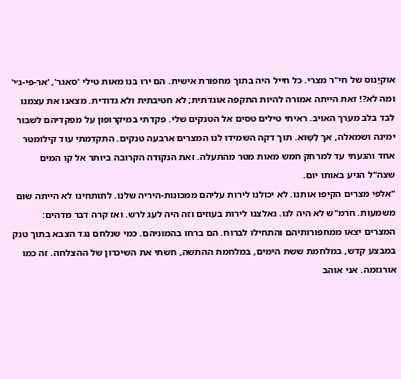אוקיָנוס של חי"ר מצרי. כל חייל היה בתוך מחפורת אישית. הם ירו בנו מאות טילי 'סאגר', 'אר-פּי-ג׳י' ומה לא?! זאת הייתה אמורה להיות התקפה אוגדתית; לא חטיבתית ולא גדודית. מצאנו את עצמנו לבד בלב מערך האויב. ראיתי טילים טסים אל הטנקים שלי. פקדתי במיקרופון על מפקדיהם לשבור ימינה ושמאלה, אך לַשָּוא. תוך דקה השמידו לנו המצרים ארבעה טנקים. התקדמתי עוד קילומטר אחד והגעתי עד למרחק חמש מאות מטר מהתעלה. זאת הנקודה הקרובה ביותר אל קו המים שצה"ל הגיע באותו יום.
"אלפי מצרים הקיפו אותנו. לא יכולנו לירות עליהם ממכונות-היריה שלנו. לתותחינו לא הייתה שום משמעות. חרמ"ש לא היה לנו. נאלצנו לירות בעוזים וזה היה לעג לרש. ואז קרה דבר מדהים: המצרים יצאו ממחפורותיהם והתחילו לברוח. הם ברחו בהמוניהם. כמי שנלחם נגד הצבא בתוך טנק במבצע קדש, במלחמת ששת הימים, במלחמת ההתשה, חשתי את השיכרון של ההצלחה. זה כמו אורגזמה. אני אוהב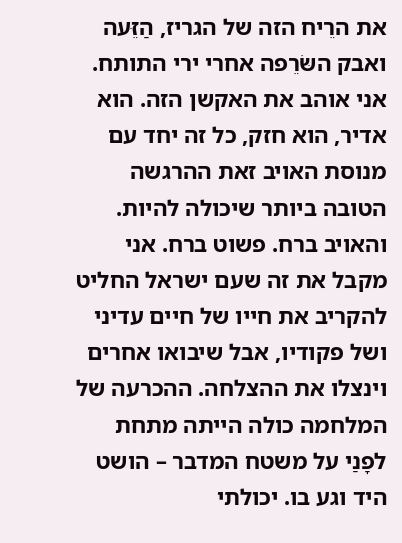את הרֵיח הזה של הגריז, הַזֵּעה ואבק השּׂרֵפה אחרי ירי התותח. אני אוהב את האקשן הזה. הוא אדיר, הוא חזק, כל זה יחד עם מנוסת האויב זאת ההרגשה הטובה ביותר שיכולה להיות. והאויב ברח. פשוט ברח. אני מקבל את זה שעם ישראל החליט להקריב את חייו של חיים עדיני ושל פקודיו, אבל שיבואו אחרים וינצלו את ההצלחה. ההכרעה של המלחמה כולה הייתה מתחת לפָנַי על משטח המדבר – הושט היד וגע בו. יכולתי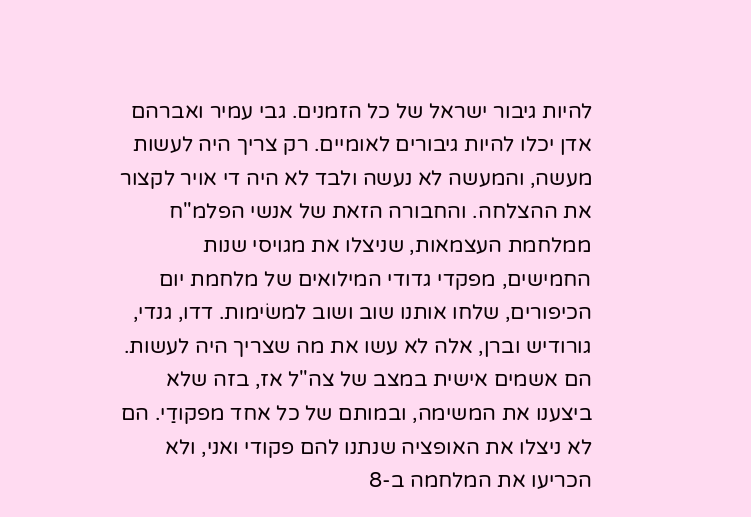להיות גיבור ישראל של כל הזמנים. גבי עמיר ואברהם אדן יכלו להיות גיבורים לאומיים. רק צריך היה לעשות מעשה, והמעשה לא נעשה ולבד לא היה די אויר לקצור את ההצלחה. והחבורה הזאת של אנשי הפלמ"ח ממלחמת העצמאות, שניצלו את מגויסי שנות החמישים, מפקדי גדודי המילואים של מלחמת יום הכיפורים, שלחו אותנו שוב ושוב למשׂימות. דדו, גנדי, גורודיש וברן, אלה לא עשו את מה שצריך היה לעשות. הם אשמים אישית במצב של צה"ל אז, בזה שלא ביצענו את המשימה, ובמותם של כל אחד מפקודַי. הם לא ניצלו את האופציה שנתנו להם פקודי ואני, ולא הכריעו את המלחמה ב-8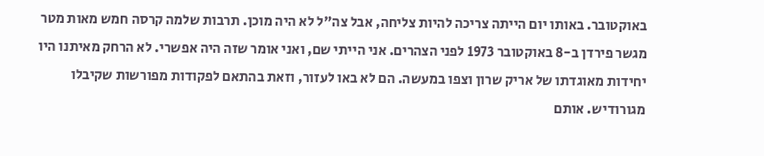באוקטובר. באותו יום הייתה צריכה להיות צליחה, אבל צה"ל לא היה מוכן. תרבות שלמה קרסה חמש מאות מטר מגשר פירדן ב-8 באוקטובר 1973 לפני הצהרים. אני הייתי שם, ואני אומר שזה היה אפשרי. לא הרחק מאיתנו היו יחידות מאוגדתו של אריק שרון וצפו במעשה. הם לא באו לעזור, וזאת בהתאם לפקודות מפורשות שקיבלו מגורודיש. אותם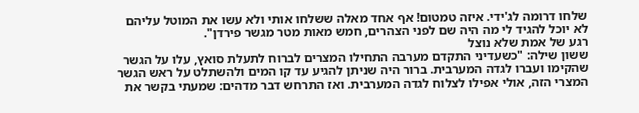שלחו דרומה לג'ידי. איזה טמטום! אף אחד מאלה ששלחו אותי ולא עשו את המוטל עליהם לא יוכל להגיד לי מה היה שם לפני הצהרים, חמש מאות מטר מגשר פירדן".
רגע של אמת שלא נוצל
ששון שילה: "כשעדיני התקדם מערבה התחילו המצרים לברוח לתעלת סואץ, עלו על הגשר שהקימו ועברו לגדה המערבית. ברור היה שניתן להגיע עד קו המים ולהשתלט על ראש הגשר המצרי הזה, אולי אפילו לצלוח לגדה המערבית. ואז התרחש דבר מדהים: שמעתי בקשר את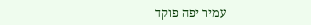עמיר יפה פוקד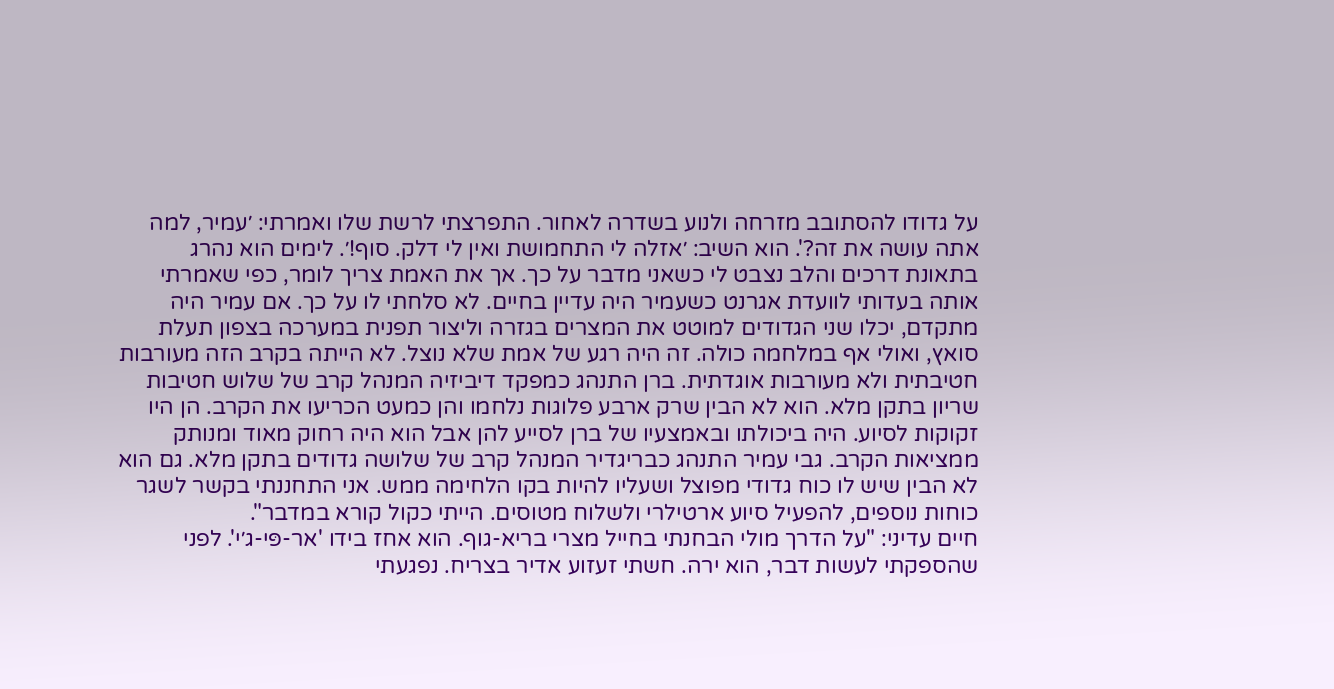על גדודו להסתובב מזרחה ולנוע בשדרה לאחור. התפרצתי לרשת שלו ואמרתי: ׳עמיר, למה אתה עושה את זה?'. הוא השיב: ׳אזלה לי התחמושת ואין לי דלק. סוף!׳. לימים הוא נהרג בתאונת דרכים והלב נצבט לי כשאני מדבר על כך. אך את האמת צריך לומר, כפי שאמרתי אותה בעדותי לוועדת אגרנט כשעמיר היה עדיין בחיים. לא סלחתי לו על כך. אם עמיר היה מתקדם, יכלו שני הגדודים למוטט את המצרים בגזרה וליצור תפנית במערכה בצפון תעלת סואץ, ואולי אף במלחמה כולה. זה היה רגע של אמת שלא נוצל. לא הייתה בקרב הזה מעורבות חטיבתית ולא מעורבות אוגדתית. ברן התנהג כמפקד דיביזיה המנהל קרב של שלוש חטיבות שריון בתקן מלא. הוא לא הבין שרק ארבע פלוגות נלחמו והן כמעט הכריעו את הקרב. הן היו זקוקות לסיוע. היה ביכולתו ובאמצעיו של ברן לסייע להן אבל הוא היה רחוק מאוד ומנותק ממציאות הקרב. גבי עמיר התנהג כבריגדיר המנהל קרב של שלושה גדודים בתקן מלא. גם הוא לא הבין שיש לו כוח גדודי מפוצל ושעליו להיות בקו הלחימה ממש. אני התחננתי בקשר לשגר כוחות נוספים, להפעיל סיוע ארטילרי ולשלוח מטוסים. הייתי כקול קורא במדבר".
חיים עדיני: "על הדרך מולי הבחנתי בחייל מצרי בריא-גוף. הוא אחז בידו 'אר-פּי-ג׳י'. לפני שהספקתי לעשות דבר, הוא ירה. חשתי זעזוע אדיר בצריח. נפגעתי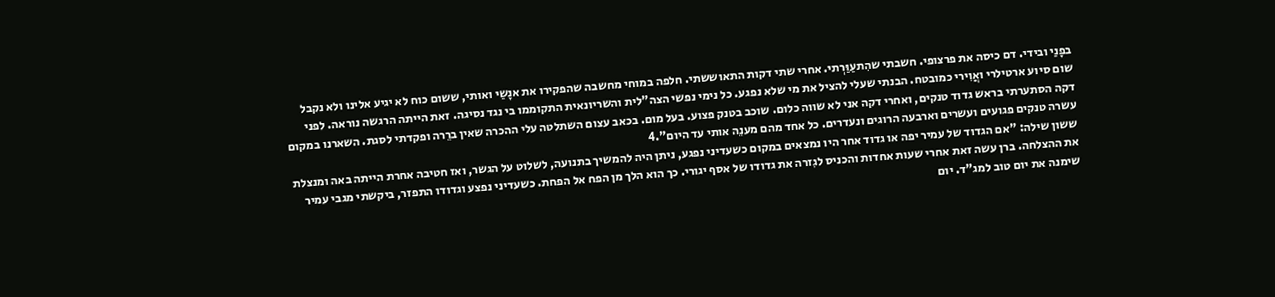בפָנַי ובידי. דם כיסה את פרצופי. חשבתי שהִתעַוַּרְתי. אחרי שתי דקות התאוששתי. חלפה במוחי מחשבה שהפקירו את אנָשַי ואותי, ששום כוח לא יגיע אלינו ולא נקבל שום סיוע ארטילרי ואֲוִירי כמובטח. הבנתי שעלי להציל את מי שלא נפגע. כל נימי נפשי הצה"לית והשריונאית התקוממו בי נגד נסיגה. זאת הייתה הרגשה נוראה. לפני דקה הסתערתי בראש גדוד טנקים, ואחרי דקה אני לא שווה כלום. שוכב בטנק פצוע. בעל מום. בכאב עצום השתלטה עלי ההכרה שאין ברֵרה ופקדתי לסגת. השארנו במקום עשרה טנקים פגועים ועשרים וארבעה הרוגים ונעדרים. כל אחד מהם מענֵה אותי עד היום".4
ששון שילה: "אם הגדוד של עמיר יפה או גדוד אחר היו נמצאים במקום כשעדיני נפגע, ניתן היה להמשיך בתנועה, לשלוט על הגשר, ואז חטיבה אחרת הייתה באה ומנצלת את ההצלחה. ברן עשה זאת אחרי שעות אחדות והכניס לגִזרה את גדודו של אסף יגורי. כך הוא הלך מן הפח אל הפחת. כשעדיני נפצע וגדודו התפזר, ביקשתי מגבי עמיר שימנה את יום טוב למג"ד. יום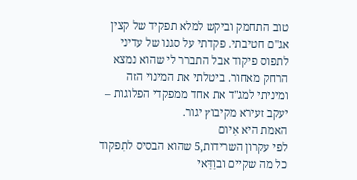טוב התחמק וביקש למלא תפקיד של קצין אג"ם חטיבתי. פקדתי על סגנו של עדיני לתפוס פיקוד אבל התברר לי שהוא נמצא הרחק מאחור. ביטלתי את המינוי הזה ומיניתי למג"ד את אחד ממפקדי הפלוגות – יעקב זעירא מקיבוץ יגור.
האמת היא אִיום
לפי עקרון השרידות,5 שהוא הבסיס לתִפקוד כל מה שקיים ובוַדַּאי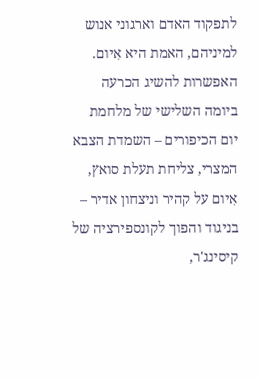לתפקוד האדם וארגוני אנוש למיניהם, האמת היא אִיום. האפשרות להשיג הכרעה ביומה השלישי של מלחמת יום הכיפורים – השמדת הצבא המצרי, צליחת תעלת סואץ, אִיום על קהיר וניצחון אדיר – בניגוד והפוך לקונספירציה של קיסינג'ר,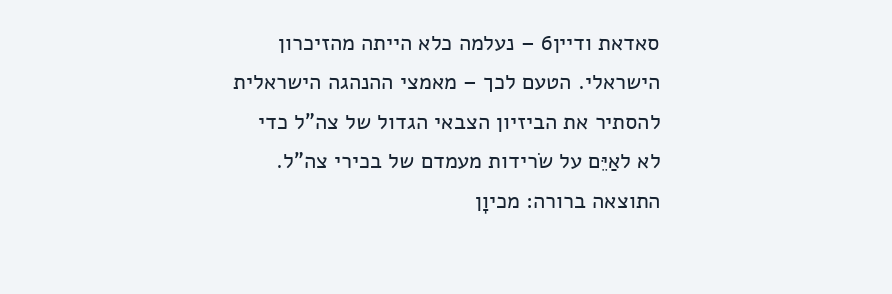סאדאת ודיין6 – נעלמה כלא הייתה מהזיכרון הישראלי. הטעם לכך – מאמצי ההנהגה הישראלית להסתיר את הביזיון הצבאי הגדול של צה"ל כדי לא לאַיֵּם על שׂרידות מעמדם של בכירי צה"ל. התוצאה ברורה: מכיוָן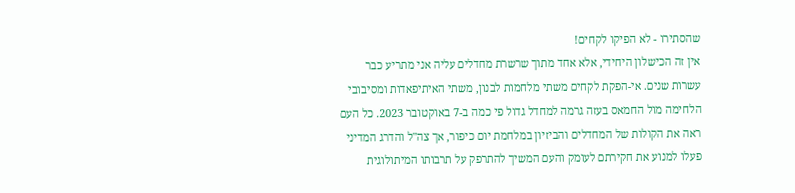שהסתירו - לא הפיקו לקחים!
אין זה הכישלון היחידי, אלא אחד מתוך שרשרת מחדלים עליה אני מתריע כבר עשרות שנים. אי-הפקת לקחים משתי מלחמות לבנון, משתי האיתיפאדות ומסיבובי הלחימה מול החמאס בעזה גרמה למחדל גדול פי כמה ב-7 באוקטובר 2023. כל העם ראה את הקולות של המחדלים והביזיון במלחמת יום כיפור, אך צה"ל והדרג המדיני פעלו למנוע את חקירתם לעומק והעם המשיך להתרפק על תרבותו המיתולוגית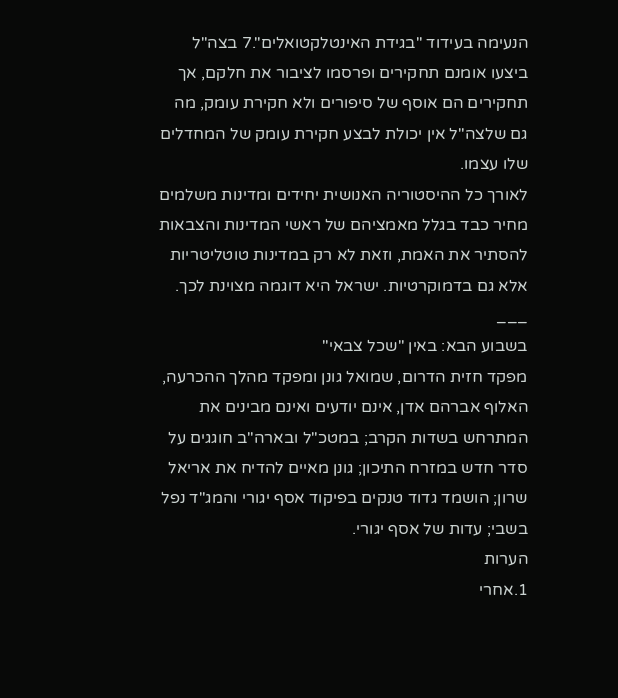הנעימה בעידוד "בגידת האינטלקטואלים".7 בצה"ל ביצעו אומנם תחקירים ופרסמו לציבור את חלקם, אך תחקירים הם אוסף של סיפורים ולא חקירת עומק, מה גם שלצה"ל אין יכולת לבצע חקירת עומק של המחדלים שלו עצמו.
לאורך כל ההיסטוריה האנושית יחידים ומדינות משלמים מחיר כבד בגלל מאמציהם של ראשי המדינות והצבאות להסתיר את האמת, וזאת לא רק במדינות טוטליטריות אלא גם בדמוקרטיות. ישראל היא דוגמה מצוינת לכך.
___
בשבוע הבא: באין "שכל צבאי"
מפקד חזית הדרום, שמואל גונן ומפקד מהלך ההכרעה, האלוף אברהם אדן, אינם יודעים ואינם מבינים את המתרחש בשדות הקרב; במטכ"ל ובארה"ב חוגגים על סדר חדש במזרח התיכון; גונן מאיים להדיח את אריאל שרון; הושמד גדוד טנקים בפיקוד אסף יגורי והמג"ד נפל בשבי; עדות של אסף יגורי.
הערות
1.אחרי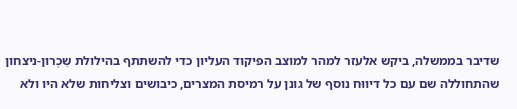שדיבר בממשלה, ביקש אלעזר למהר למוצב הפיקוד העליון כדי להשתתף בהילולת שִכְרון-ניצחון שהתחוללה שם עם כל דיווּח נוסף של גונן על רמיסת המצרים, כיבושים וצליחות שלא היו ולא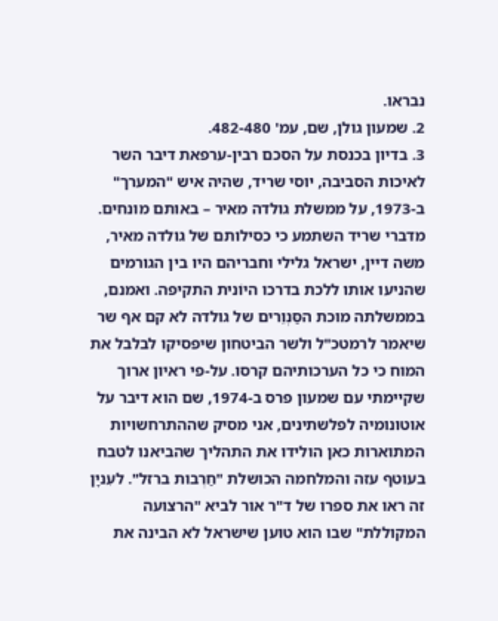נבראו.
2. שמעון גולן, שם, עמ' 482-480.
3. בדיון בכנסת על הסכם רבין-ערפאת דיבר השר לאיכות הסביבה, יוסי שריד, שהיה איש "המערך" ב-1973, על ממשלת גולדה מאיר – באותם מונחים. מדברי שריד השתמע כי כסילותם של גולדה מאיר, משה דיין, ישראל גלילי וחבריהם היו בין הגורמים שהניעו אותו ללכת בדרכו היוֹנית התקיפה. ואמנם, בממשלתה מוכת הסַּנְוֵרים של גולדה לא קם אף שר שיאמר לרמטכ"ל ולשר הביטחון שיפסיקו לבלבל את המוח כי כל הערכותיהם קרסו. על-פי ראיון ארוך שקיימתי עם שמעון פרס ב-1974, שם הוא דיבר על אוטונומיה לפלשתינים, אני מסיק שההתרחשויות המתוארות כאן הולידו את התהליך שהביאנו לטבח בעוטף עזה והמלחמה הכושלת "חַרְבות ברזל". לעִניָן זה ראו את ספרו של ד"ר אור לביא "הרצועה המקוללת" שבו הוא טוען שישראל לא הבינה את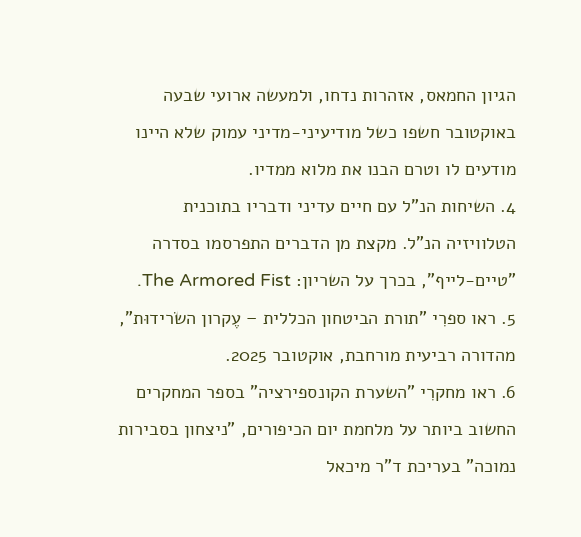הגיון החמאס, אזהרות נדחו, ולמעשה ארועי שבעה באוקטובר חשפו כשל מודיעיני-מדיני עמוק שלא היינו מודעים לו וטרם הבנו את מלוא ממדיו.
4. השיחות הנ"ל עם חיים עדיני ודבריו בתוכנית הטלוויזיה הנ"ל. מקצת מן הדברים התפרסמו בסדרה "טיים-לייף", בכרך על השריון: The Armored Fist.
5. ראו ספרִי "תורת הביטחון הכללית – עֶקרון השׂרידוּת", מהדורה רביעית מורחבת, אוקטובר 2025.
6. ראו מחקרִי "השערת הקונספירציה" בספר המחקרים החשוב ביותר על מלחמת יום הכיפורים, "ניצחון בסבירות נמוכה" בעריכת ד"ר מיכאל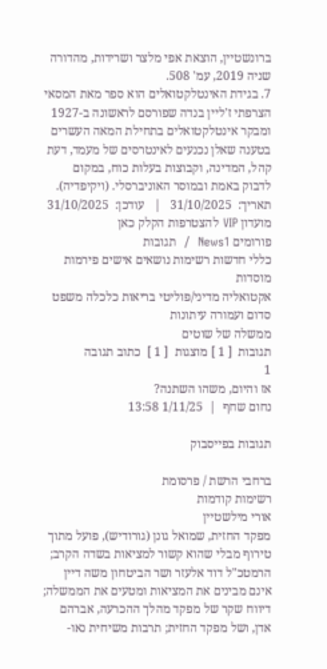ברונשטיין, הוצאת אפי מלצר ושרידות, מהדורה שניה 2019, עמ' 508.
7. בגידת האינטלקטואלים הוא ספר מאת המסאי הצרפתי ז'ליין בנדה שפורסם לראשונה ב-1927 ומבקר אינטלקטואלים בתחילת המאה העשרים בטענה שאלן נכנעים לאינטרסים של מעמד, דעת קהל, המדינה, וקבוצות בעלות כוח, במקום לדבוק באמת ובמוסר האוניברסלי. (ויקיפדיה).
תאריך:  31/10/2025   |   עודכן:  31/10/2025
מועדון VIP להצטרפות הקלק כאן
פורומים News1  /  תגובות
כללי חדשות רשימות נושאים אישים פירמות מוסדות
אקטואליה מדיני/פוליטי בריאות כלכלה משפט
סדום ועמורה עיתונות
ממשלה של שוטים
תגובות  [ 1 ] מוצגות  [ 1 ]  כתוב תגובה
1
אז והיום, משהו השתנה?
נחום שחף  |  1/11/25 13:58

תגובות בפייסבוק

ברחבי הרשת / פרסומת
רשימות קודמות
אורי מילשטיין
מפקד החזית, שמואל גונן (גורודיש), פועל מתוך טירוף מבלי שהוא קשור למציאות בשדה הקרב; הרמטכ"ל דוד אלעזר ושר הביטחון משה דיין אינם מבינים את המציאות ומטעים את הממשלה; דיווח שקר של מפקד מהלך ההכרעה, אברהם אדן, ושל מפקד החזית; תרבות משיחית נאו-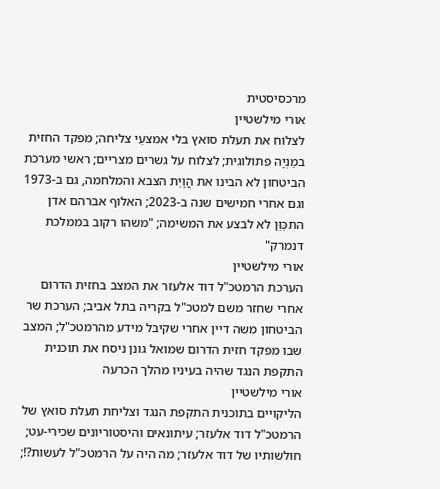מרכסיסטית
אורי מילשטיין
לצלוח את תעלת סואץ בלי אמצעֵי צליחה; מפקד החזית במַנְיָה פתולוגית; לצלוח על גשרים מצריים; ראשי מערכת הביטחון לא הבינו את הֲוָיַת הצבא והמלחמה, גם ב-1973 וגם אחרי חמישים שנה ב-2023; האלוף אברהם אדן התכַּוֵּן לא לבצע את המשׂימה; "משהו רקוב בממלכת דנמרק"
אורי מילשטיין
הערכת הרמטכ"ל דוד אלעזר את המצב בחזית הדרום אחרי שחזר משם למטכ"ל בקריה בתל אביב; הערכת שר הביטחון משה דיין אחרי שקיבל מידע מהרמטכ"ל; המצב שבו מפקד חזית הדרום שמואל גונן ניסח את תוכנית התקפת הנגד שהיה בעיניו מהלך הכרעה
אורי מילשטיין
הליקויים בתוכנית התקפת הנגד וצליחת תעלת סואץ של הרמטכ"ל דוד אלעזר; עיתונאים והיסטוריונים שכירי-עט; חולשותיו של דוד אלעזר; מה היה על הרמטכ"ל לעשות?!;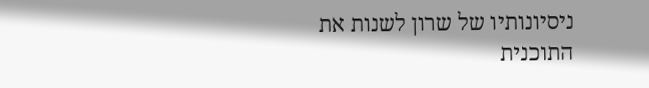ניסיונותיו של שרון לשנות את התוכנית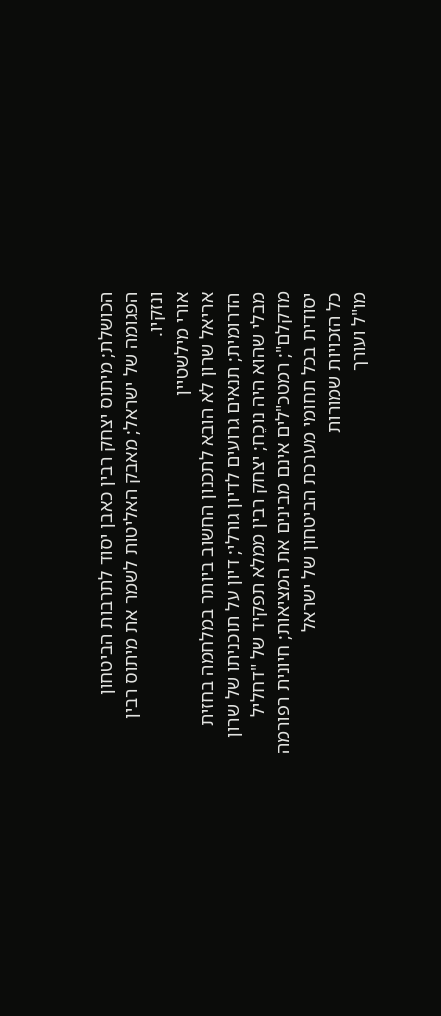הכושלת; מיתוס יצחק רבין כאבן יסוד לתרבות הביטחון הפגומה של ישראל; מאבק האליטות לשמר את מיתוס רבין ונזקיו.
אורי מילשטיין
אריאל שרון לא הובא לתכנון החשוב ביותר במלחמה בחזית הדרומית; תנאים גרועים לדיון גורלי; דיון על תוכניתו של שרון מבלי שהוא היה נוכֵח; יצחק רבין ממלא תפקיד של "דחליל מדקלם"; רמטכ"לים אינם מבינים את המציאות; חיונית רפורמה יסודית בכל תחומי מערכת הביטחון של ישראל
כל הזכויות שמורות
מו"ל ועורך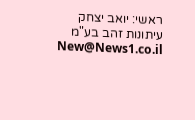ראשי: יואב יצחק
עיתונות זהב בע"מ New@News1.co.il